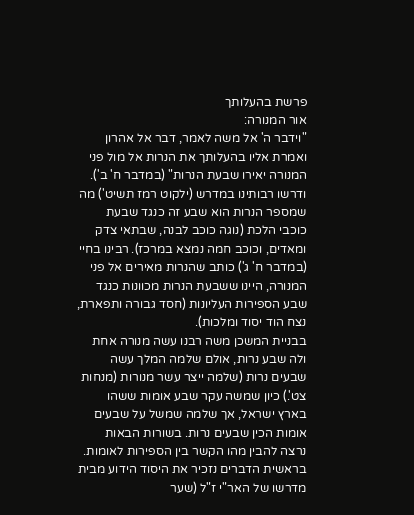פרשת בהעלותך
אור המנורה:
"וידבר ה' אל משה לאמר, דבר אל אהרון ואמרת אליו בהעלותך את הנרות אל מול פני המנורה יאירו שבעת הנרות" (במדבר ח' ב').
ודרשו רבותינו במדרש (ילקוט רמז תשיט') מה שמספר הנרות הוא שבע זה כנגד שבעת כוכבי הלכת (נוגה כוכב לבנה, שבתאי צדק ומאדים, וכוכב חמה נמצא במרכז). רבינו בחיי (במדבר ח' ג') כותב שהנרות מאירים אל פני המנורה, היינו ששבעת הנרות מכוונות כנגד שבע הספירות העליונות (חסד גבורה ותפארת, נצח הוד יסוד ומלכות).
בבניית המשכן משה רבנו עשה מנורה אחת ולה שבע נרות, אולם שלמה המלך עשה שבעים נרות (שלמה ייצר עשר מנורות (מנחות צט'.) כיון שמשה עקר שבע אומות ששהו בארץ ישראל, אך שלמה שמשל על שבעים אומות הכין שבעים נרות. בשורות הבאות נרצה להבין מהו הקשר בין הספירות לאומות.
בראשית הדברים נזכיר את היסוד הידוע מבית מדרשו של האר"י ז"ל (שער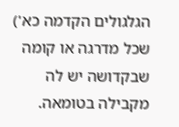הגלגולים הקדמה כא') שכל מדרגה או קומה שבקדושה יש לה מקבילה בטומאה.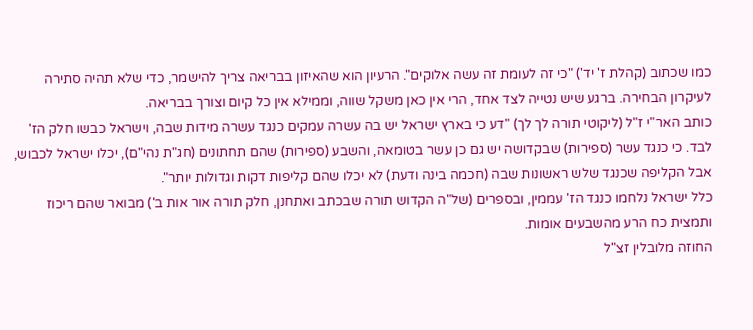כמו שכתוב (קהלת ז' יד') "כי זה לעומת זה עשה אלוקים". הרעיון הוא שהאיזון בבריאה צריך להישמר, כדי שלא תהיה סתירה לעיקרון הבחירה. ברגע שיש נטייה לצד אחד, הרי אין כאן משקל שווה, וממילא אין כל קיום וצורך בבריאה.
כותב האר"י ז"ל (ליקוטי תורה לך לך) "דע כי בארץ ישראל יש בה עשרה עמקים כנגד עשרה מידות שבה, וישראל כבשו חלק הז' לבד. כי כנגד עשר (ספירות) שבקדושה יש גם כן עשר בטומאה, והשבע (ספירות) שהם תחתונים (חג"ת נהי"ם), יכלו ישראל לכבוש, אבל הקליפה שכנגד שלש ראשונות שבה (חכמה בינה ודעת) לא יכלו שהם קליפות דקות וגדולות יותר".
כלל ישראל נלחמו כנגד הז' עממין, ובספרים (של"ה הקדוש תורה שבכתב ואתחנן, חלק תורה אור אות ב') מבואר שהם ריכוז ותמצית כח הרע מהשבעים אומות.
החוזה מלובלין זצ"ל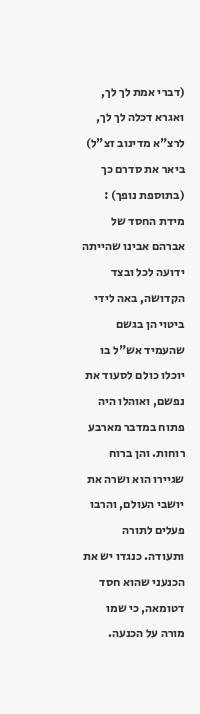(דברי אמת לך לך, ואגרא דכלה לך לך, לרצ"א מדינוב זצ"ל) ביאר את סדרם כך (בתוספת נופך) :
מידת החסד של אברהם אבינו שהייתה ידועה לכל ובצד הקדושה, באה לידי ביטוי הן בגשם שהעמיד אש"ל בו יוכלו כולם לסעוד את נפשם, ואוהלו היה פתוח במדבר מארבע רוחות. והן ברוח שגיירו הוא ושרה את יושבי העולם, והרבו פעלים לתורה ותעודה. כנגדו יש את הכנעני שהוא חסד דטומאה, כי שמו מורה על הכנעה.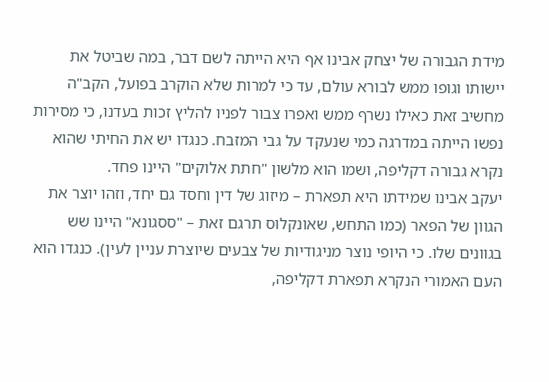מידת הגבורה של יצחק אבינו אף היא הייתה לשם דבר, במה שביטל את יישותו וגופו ממש לבורא עולם, עד כי למרות שלא הוקרב בפועל, הקב"ה מחשיב זאת כאילו נשרף ממש ואפרו צבור לפניו להליץ זכות בעדנו, כי מסירות נפשו הייתה במדרגה כמי שנעקד על גבי המזבח. כנגדו יש את החיתי שהוא נקרא גבורה דקליפה, ושמו הוא מלשון "חתת אלוקים" היינו פחד.
יעקב אבינו שמידתו היא תפארת – מיזוג של דין וחסד גם יחד, וזהו יוצר את הגוון של הפאר (כמו התחש, שאונקלוס תרגם זאת – "ססגונא" היינו שש בגוונים שלו. כי היופי נוצר מניגודיות של צבעים שיוצרת עניין לעין). כנגדו הוא העם האמורי הנקרא תפארת דקליפה,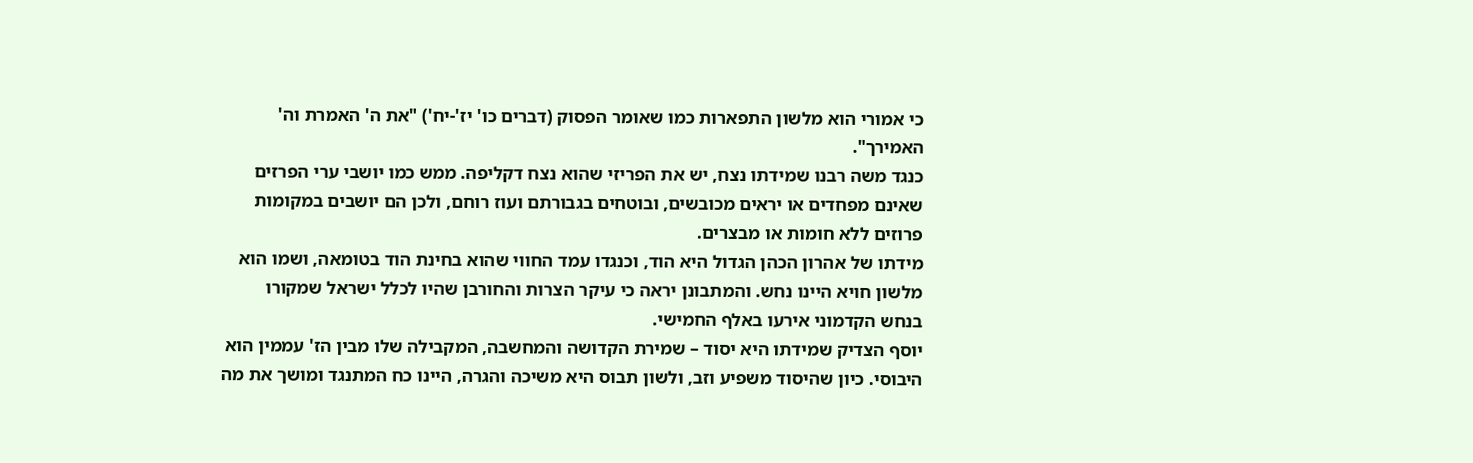כי אמורי הוא מלשון התפארות כמו שאומר הפסוק (דברים כו' יז'-יח') "את ה' האמרת וה' האמירך".
כנגד משה רבנו שמידתו נצח, יש את הפריזי שהוא נצח דקליפה. ממש כמו יושבי ערי הפרזים שאינם מפחדים או יראים מכובשים, ובוטחים בגבורתם ועוז רוחם, ולכן הם יושבים במקומות פרוזים ללא חומות או מבצרים.
מידתו של אהרון הכהן הגדול היא הוד, וכנגדו עמד החווי שהוא בחינת הוד בטומאה, ושמו הוא מלשון חויא היינו נחש. והמתבונן יראה כי עיקר הצרות והחורבן שהיו לכלל ישראל שמקורו בנחש הקדמוני אירעו באלף החמישי.
יוסף הצדיק שמידתו היא יסוד – שמירת הקדושה והמחשבה, המקבילה שלו מבין הז' עממין הוא היבוסי. כיון שהיסוד משפיע וזב, ולשון תבוס היא משיכה והגרה, היינו כח המתנגד ומושך את מה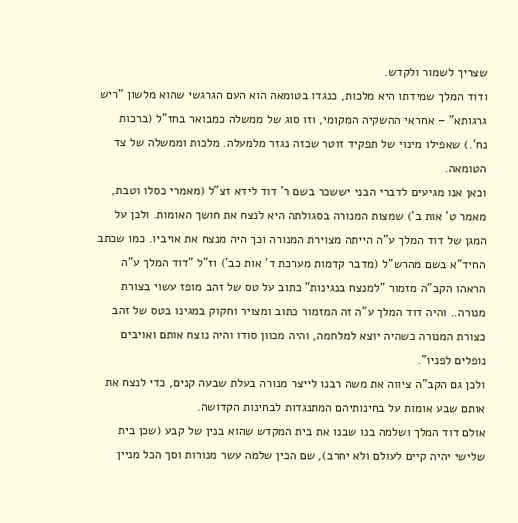שצריך לשמור ולקדש.
ודוד המלך שמידתו היא מלכות, כנגדו בטומאה הוא העם הגרגשי שהוא מלשון "ריש גרגותא" – אחראי ההשקיה המקומי, וזו סוג של ממשלה כמבואר בחז"ל (ברכות נח'.) שאפילו מינוי של תפקיד זוטר שכזה נגזר מלמעלה. מלכות וממשלה של צד הטומאה.
וכאן אנו מגיעים לדברי הבני יששכר בשם ר' דוד לידא זצ"ל (מאמרי כסלו וטבת, מאמר ט' אות ב') שמצות המנורה בסגולתה היא לנצח את חושך האומות. ולכן על המגן של דוד המלך ע"ה הייתה מצוירת המנורה וכך היה מנצח את אויביו. כמו שכתב החיד"א בשם מהרש"ל (מדבר קדמות מערכת ד' אות כב') וז"ל "דוד המלך ע"ה הראהו הקב"ה מזמור "למנצח בנגינות" כתוב על טס של זהב מופז עשוי בצורת מנורה.. והיה דוד המלך ע"ה זה המזמור כתוב ומצויר וחקוק במגינו בטס של זהב כצורת המנורה כשהיה יוצא למלחמה, והיה מכוון סודו והיה נוצח אותם ואויבים נופלים לפניו".
ולכן גם הקב"ה ציווה את משה רבנו לייצר מנורה בעלת שבעה קנים, כדי לנצח את אותם שבע אומות על בחינותיהם המתנגדות לבחינות הקדושה.
אולם דוד המלך ושלמה בנו שבנו את בית המקדש שהוא בנין של קבע (שכן בית שלישי יהיה קיים לעולם ולא יחרב), שם הכין שלמה עשר מנורות וסך הכל מניין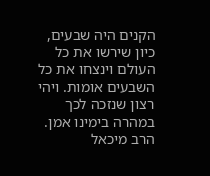הקנים היה שבעים, כיון שירשו את כל העולם וינצחו את כל השבעים אומות. ויהי רצון שנזכה לכך במהרה בימינו אמן.
הרב מיכאל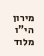מירון הי"ו מלוד